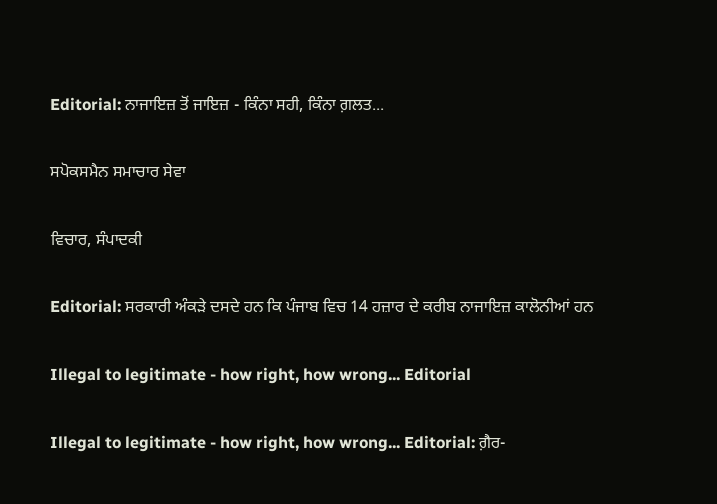Editorial: ਨਾਜਾਇਜ਼ ਤੋਂ ਜਾਇਜ਼ - ਕਿੰਨਾ ਸਹੀ, ਕਿੰਨਾ ਗ਼ਲਤ...

ਸਪੋਕਸਮੈਨ ਸਮਾਚਾਰ ਸੇਵਾ

ਵਿਚਾਰ, ਸੰਪਾਦਕੀ

Editorial: ਸਰਕਾਰੀ ਅੰਕੜੇ ਦਸਦੇ ਹਨ ਕਿ ਪੰਜਾਬ ਵਿਚ 14 ਹਜ਼ਾਰ ਦੇ ਕਰੀਬ ਨਾਜਾਇਜ਼ ਕਾਲੋਨੀਆਂ ਹਨ

Illegal to legitimate - how right, how wrong... Editorial

Illegal to legitimate - how right, how wrong... Editorial: ਗ਼ੈਰ-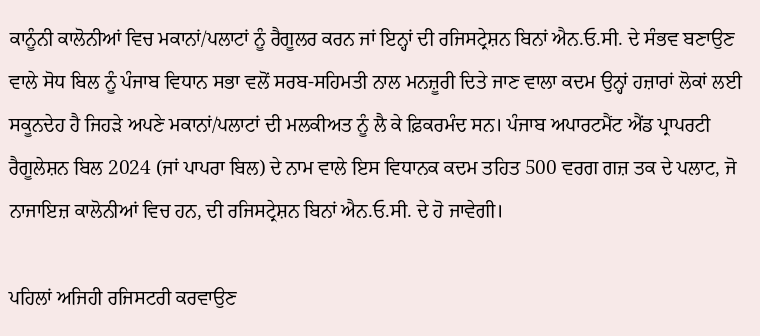ਕਾਨੂੰਨੀ ਕਾਲੋਨੀਆਂ ਵਿਚ ਮਕਾਨਾਂ/ਪਲਾਟਾਂ ਨੂੰ ਰੈਗੂਲਰ ਕਰਨ ਜਾਂ ਇਨ੍ਹਾਂ ਦੀ ਰਜਿਸਟ੍ਰੇਸ਼ਨ ਬਿਨਾਂ ਐਨ.ਓ.ਸੀ. ਦੇ ਸੰਭਵ ਬਣਾਉਣ ਵਾਲੇ ਸੋਧ ਬਿਲ ਨੂੰ ਪੰਜਾਬ ਵਿਧਾਨ ਸਭਾ ਵਲੋਂ ਸਰਬ-ਸਹਿਮਤੀ ਨਾਲ ਮਨਜ਼ੂਰੀ ਦਿਤੇ ਜਾਣ ਵਾਲਾ ਕਦਮ ਉਨ੍ਹਾਂ ਹਜ਼ਾਰਾਂ ਲੋਕਾਂ ਲਈ ਸਕੂਨਦੇਹ ਹੈ ਜਿਹੜੇ ਅਪਣੇ ਮਕਾਨਾਂ/ਪਲਾਟਾਂ ਦੀ ਮਲਕੀਅਤ ਨੂੰ ਲੈ ਕੇ ਫ਼ਿਕਰਮੰਦ ਸਨ। ਪੰਜਾਬ ਅਪਾਰਟਮੈਂਟ ਐਂਡ ਪ੍ਰਾਪਰਟੀ ਰੈਗੂਲੇਸ਼ਨ ਬਿਲ 2024 (ਜਾਂ ਪਾਪਰਾ ਬਿਲ) ਦੇ ਨਾਮ ਵਾਲੇ ਇਸ ਵਿਧਾਨਕ ਕਦਮ ਤਹਿਤ 500 ਵਰਗ ਗਜ਼ ਤਕ ਦੇ ਪਲਾਟ, ਜੋ ਨਾਜਾਇਜ਼ ਕਾਲੋਨੀਆਂ ਵਿਚ ਹਨ, ਦੀ ਰਜਿਸਟ੍ਰੇਸ਼ਨ ਬਿਨਾਂ ਐਨ.ਓ.ਸੀ. ਦੇ ਹੋ ਜਾਵੇਗੀ।

ਪਹਿਲਾਂ ਅਜਿਹੀ ਰਜਿਸਟਰੀ ਕਰਵਾਉਣ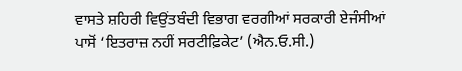ਵਾਸਤੇ ਸ਼ਹਿਰੀ ਵਿਉਂਤਬੰਦੀ ਵਿਭਾਗ ਵਰਗੀਆਂ ਸਰਕਾਰੀ ਏਜੰਸੀਆਂ ਪਾਸੋਂ ‘ਇਤਰਾਜ਼ ਨਹੀਂ ਸਰਟੀਫ਼ਿਕੇਟ’ (ਐਨ.ਓ.ਸੀ.)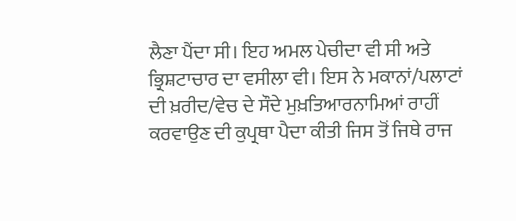ਲੈਣਾ ਪੈਂਦਾ ਸੀ। ਇਹ ਅਮਲ ਪੇਚੀਦਾ ਵੀ ਸੀ ਅਤੇ ਭ੍ਰਿਸ਼ਟਾਚਾਰ ਦਾ ਵਸੀਲਾ ਵੀ। ਇਸ ਨੇ ਮਕਾਨਾਂ/ਪਲਾਟਾਂ ਦੀ ਖ਼ਰੀਦ/ਵੇਚ ਦੇ ਸੌਦੇ ਮੁਖ਼ਤਿਆਰਨਾਮਿਆਂ ਰਾਹੀਂ ਕਰਵਾਉਣ ਦੀ ਕੁਪ੍ਰਥਾ ਪੈਦਾ ਕੀਤੀ ਜਿਸ ਤੋਂ ਜਿਥੇ ਰਾਜ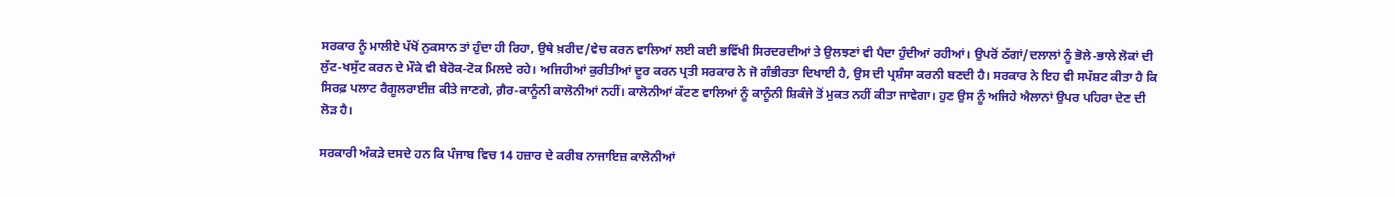ਸਰਕਾਰ ਨੂੰ ਮਾਲੀਏ ਪੱਖੋਂ ਨੁਕਸਾਨ ਤਾਂ ਹੁੰਦਾ ਹੀ ਰਿਹਾ, ਉਥੇ ਖ਼ਰੀਦ/ਵੇਚ ਕਰਨ ਵਾਲਿਆਂ ਲਈ ਕਈ ਭਵਿੱਖੀ ਸਿਰਦਰਦੀਆਂ ਤੇ ਉਲਝਣਾਂ ਵੀ ਪੈਦਾ ਹੁੰਦੀਆਂ ਰਹੀਆਂ। ਉਪਰੋਂ ਠੱਗਾਂ/ਦਲਾਲਾਂ ਨੂੰ ਭੋਲੇ-ਭਾਲੇ ਲੋਕਾਂ ਦੀ ਲੁੱਟ-ਖਸੁੱਟ ਕਰਨ ਦੇ ਮੌਕੇ ਵੀ ਬੇਰੋਕ-ਟੋਕ ਮਿਲਦੇ ਰਹੇ। ਅਜਿਹੀਆਂ ਕੁਰੀਤੀਆਂ ਦੂਰ ਕਰਨ ਪ੍ਰਤੀ ਸਰਕਾਰ ਨੇ ਜੋ ਗੰਭੀਰਤਾ ਦਿਖਾਈ ਹੈ, ਉਸ ਦੀ ਪ੍ਰਸ਼ੰਸਾ ਕਰਨੀ ਬਣਦੀ ਹੈ। ਸਰਕਾਰ ਨੇ ਇਹ ਵੀ ਸਪੱਸ਼ਟ ਕੀਤਾ ਹੈ ਕਿ ਸਿਰਫ਼ ਪਲਾਟ ਰੈਗੂਲਰਾਈਜ਼ ਕੀਤੇ ਜਾਣਗੇ, ਗ਼ੈਰ-ਕਾਨੂੰਨੀ ਕਾਲੋਨੀਆਂ ਨਹੀਂ। ਕਾਲੋਨੀਆਂ ਕੱਟਣ ਵਾਲਿਆਂ ਨੂੰ ਕਾਨੂੰਨੀ ਸ਼ਿਕੰਜੇ ਤੋਂ ਮੁਕਤ ਨਹੀਂ ਕੀਤਾ ਜਾਵੇਗਾ। ਹੁਣ ਉਸ ਨੂੰ ਅਜਿਹੇ ਐਲਾਨਾਂ ਉਪਰ ਪਹਿਰਾ ਦੇਣ ਦੀ ਲੋੜ ਹੈ।

ਸਰਕਾਰੀ ਅੰਕੜੇ ਦਸਦੇ ਹਨ ਕਿ ਪੰਜਾਬ ਵਿਚ 14 ਹਜ਼ਾਰ ਦੇ ਕਰੀਬ ਨਾਜਾਇਜ਼ ਕਾਲੋਨੀਆਂ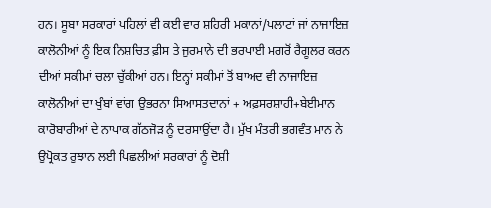ਹਨ। ਸੂਬਾ ਸਰਕਾਰਾਂ ਪਹਿਲਾਂ ਵੀ ਕਈ ਵਾਰ ਸ਼ਹਿਰੀ ਮਕਾਨਾਂ/ਪਲਾਟਾਂ ਜਾਂ ਨਾਜਾਇਜ਼ ਕਾਲੋਨੀਆਂ ਨੂੰ ਇਕ ਨਿਸ਼ਚਿਤ ਫ਼ੀਸ ਤੇ ਜੁਰਮਾਨੇ ਦੀ ਭਰਪਾਈ ਮਗਰੋਂ ਰੈਗੂਲਰ ਕਰਨ ਦੀਆਂ ਸਕੀਮਾਂ ਚਲਾ ਚੁੱਕੀਆਂ ਹਨ। ਇਨ੍ਹਾਂ ਸਕੀਮਾਂ ਤੋਂ ਬਾਅਦ ਵੀ ਨਾਜਾਇਜ਼ ਕਾਲੋਨੀਆਂ ਦਾ ਖੁੰਬਾਂ ਵਾਂਗ ਉਭਰਨਾ ਸਿਆਸਤਦਾਨਾਂ + ਅਫ਼ਸਰਸ਼ਾਹੀ+ਬੇਈਮਾਨ ਕਾਰੋਬਾਰੀਆਂ ਦੇ ਨਾਪਾਕ ਗੱਠਜੋੜ ਨੂੰ ਦਰਸਾਉਂਦਾ ਹੈ। ਮੁੱਖ ਮੰਤਰੀ ਭਗਵੰਤ ਮਾਨ ਨੇ ਉਪ੍ਰੋਕਤ ਰੁਝਾਨ ਲਈ ਪਿਛਲੀਆਂ ਸਰਕਾਰਾਂ ਨੂੰ ਦੋਸ਼ੀ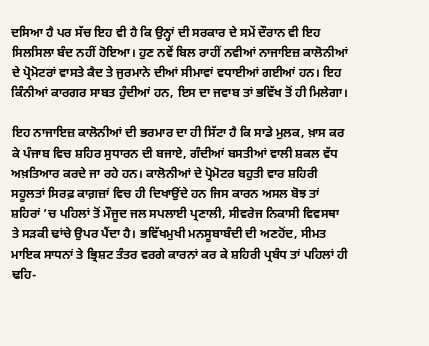ਦਸਿਆ ਹੈ ਪਰ ਸੱਚ ਇਹ ਵੀ ਹੈ ਕਿ ਉਨ੍ਹਾਂ ਦੀ ਸਰਕਾਰ ਦੇ ਸਮੇਂ ਦੌਰਾਨ ਵੀ ਇਹ ਸਿਲਸਿਲਾ ਬੰਦ ਨਹੀਂ ਹੋਇਆ। ਹੁਣ ਨਵੇਂ ਬਿਲ ਰਾਹੀਂ ਨਵੀਆਂ ਨਾਜਾਇਜ਼ ਕਾਲੋਨੀਆਂ ਦੇ ਪ੍ਰੋਮੋਟਰਾਂ ਵਾਸਤੇ ਕੈਦ ਤੇ ਜੁਰਮਾਨੇ ਦੀਆਂ ਸੀਮਾਵਾਂ ਵਧਾਈਆਂ ਗਈਆਂ ਹਨ। ਇਹ ਕਿੰਨੀਆਂ ਕਾਰਗਰ ਸਾਬਤ ਹੁੰਦੀਆਂ ਹਨ, ਇਸ ਦਾ ਜਵਾਬ ਤਾਂ ਭਵਿੱਖ ਤੋਂ ਹੀ ਮਿਲੇਗਾ।

ਇਹ ਨਾਜਾਇਜ਼ ਕਾਲੋਨੀਆਂ ਦੀ ਭਰਮਾਰ ਦਾ ਹੀ ਸਿੱਟਾ ਹੈ ਕਿ ਸਾਡੇ ਮੁਲਕ, ਖ਼ਾਸ ਕਰ ਕੇ ਪੰਜਾਬ ਵਿਚ ਸ਼ਹਿਰ ਸੁਧਾਰਨ ਦੀ ਬਜਾਏ, ਗੰਦੀਆਂ ਬਸਤੀਆਂ ਵਾਲੀ ਸ਼ਕਲ ਵੱਧ ਅਖ਼ਤਿਆਰ ਕਰਦੇ ਜਾ ਰਹੇ ਹਨ। ਕਾਲੋਨੀਆਂ ਦੇ ਪ੍ਰੋਮੋਟਰ ਬਹੁਤੀ ਵਾਰ ਸ਼ਹਿਰੀ ਸਹੂਲਤਾਂ ਸਿਰਫ਼ ਕਾਗ਼ਜ਼ਾਂ ਵਿਚ ਹੀ ਦਿਖਾਉਂਦੇ ਹਨ ਜਿਸ ਕਾਰਨ ਅਸਲ ਬੋਝ ਤਾਂ ਸ਼ਹਿਰਾਂ ’ਚ ਪਹਿਲਾਂ ਤੋਂ ਮੌਜੂਦ ਜਲ ਸਪਲਾਈ ਪ੍ਰਣਾਲੀ, ਸੀਵਰੇਜ ਨਿਕਾਸੀ ਵਿਵਸਥਾ ਤੇ ਸੜਕੀ ਢਾਂਚੇ ਉਪਰ ਪੈਂਦਾ ਹੈ। ਭਵਿੱਖਮੁਖੀ ਮਨਸੂਬਾਬੰਦੀ ਦੀ ਅਣਹੋਂਦ, ਸੀਮਤ ਮਾਇਕ ਸਾਧਨਾਂ ਤੇ ਭ੍ਰਿਸ਼ਟ ਤੰਤਰ ਵਰਗੇ ਕਾਰਨਾਂ ਕਰ ਕੇ ਸ਼ਹਿਰੀ ਪ੍ਰਬੰਧ ਤਾਂ ਪਹਿਲਾਂ ਹੀ ਢਹਿ-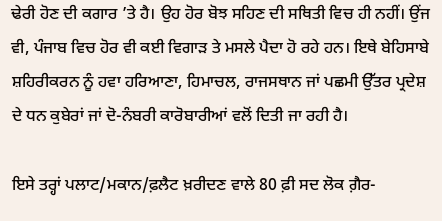ਢੇਰੀ ਹੋਣ ਦੀ ਕਗਾਰ ’ਤੇ ਹੈ। ਉਹ ਹੋਰ ਬੋਝ ਸਹਿਣ ਦੀ ਸਥਿਤੀ ਵਿਚ ਹੀ ਨਹੀਂ। ਉਂਜ ਵੀ, ਪੰਜਾਬ ਵਿਚ ਹੋਰ ਵੀ ਕਈ ਵਿਗਾੜ ਤੇ ਮਸਲੇ ਪੈਦਾ ਹੋ ਰਹੇ ਹਨ। ਇਥੇ ਬੇਹਿਸਾਬੇ ਸ਼ਹਿਰੀਕਰਨ ਨੂੰ ਹਵਾ ਹਰਿਆਣਾ, ਹਿਮਾਚਲ, ਰਾਜਸਥਾਨ ਜਾਂ ਪਛਮੀ ਉੱਤਰ ਪ੍ਰਦੇਸ਼ ਦੇ ਧਨ ਕੁਬੇਰਾਂ ਜਾਂ ਦੋ-ਨੰਬਰੀ ਕਾਰੋਬਾਰੀਆਂ ਵਲੋਂ ਦਿਤੀ ਜਾ ਰਹੀ ਹੈ।

ਇਸੇ ਤਰ੍ਹਾਂ ਪਲਾਟ/ਮਕਾਨ/ਫ਼ਲੈਟ ਖ਼ਰੀਦਣ ਵਾਲੇ 80 ਫ਼ੀ ਸਦ ਲੋਕ ਗ਼ੈਰ-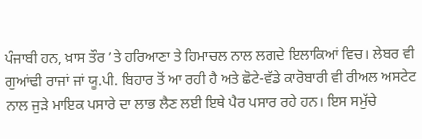ਪੰਜਾਬੀ ਹਨ, ਖ਼ਾਸ ਤੌਰ ’ਤੇ ਹਰਿਆਣਾ ਤੇ ਹਿਮਾਚਲ ਨਾਲ ਲਗਦੇ ਇਲਾਕਿਆਂ ਵਿਚ। ਲੇਬਰ ਵੀ ਗੁਆਂਢੀ ਰਾਜਾਂ ਜਾਂ ਯੂ.ਪੀ. ਬਿਹਾਰ ਤੋਂ ਆ ਰਹੀ ਹੈ ਅਤੇ ਛੋਟੇ-ਵੱਡੇ ਕਾਰੋਬਾਰੀ ਵੀ ਰੀਅਲ ਅਸਟੇਟ ਨਾਲ ਜੁੜੇ ਮਾਇਕ ਪਸਾਰੇ ਦਾ ਲਾਭ ਲੈਣ ਲਈ ਇਥੇ ਪੈਰ ਪਸਾਰ ਰਹੇ ਹਨ। ਇਸ ਸਮੁੱਚੇ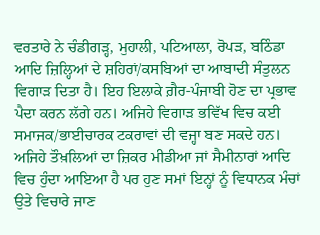ਵਰਤਾਰੇ ਨੇ ਚੰਡੀਗੜ੍ਹ, ਮੁਹਾਲੀ, ਪਟਿਆਲਾ, ਰੋਪੜ, ਬਠਿੰਡਾ ਆਦਿ ਜ਼ਿਲ੍ਹਿਆਂ ਦੇ ਸ਼ਹਿਰਾਂ/ਕਸਬਿਆਂ ਦਾ ਆਬਾਦੀ ਸੰਤੁਲਨ ਵਿਗਾੜ ਦਿਤਾ ਹੈ। ਇਹ ਇਲਾਕੇ ਗ਼ੈਰ-ਪੰਜਾਬੀ ਹੋਣ ਦਾ ਪ੍ਰਭਾਵ ਪੈਦਾ ਕਰਨ ਲੱਗੇ ਹਨ। ਅਜਿਹੇ ਵਿਗਾੜ ਭਵਿੱਖ ਵਿਚ ਕਈ ਸਮਾਜਕ/ਭਾਈਚਾਰਕ ਟਕਰਾਵਾਂ ਦੀ ਵਜ੍ਹਾ ਬਣ ਸਕਦੇ ਹਨ। ਅਜਿਹੇ ਤੌਖ਼ਲਿਆਂ ਦਾ ਜ਼ਿਕਰ ਮੀਡੀਆ ਜਾਂ ਸੈਮੀਨਾਰਾਂ ਆਦਿ ਵਿਚ ਹੁੰਦਾ ਆਇਆ ਹੈ ਪਰ ਹੁਣ ਸਮਾਂ ਇਨ੍ਹਾਂ ਨੂੰ ਵਿਧਾਨਕ ਮੰਚਾਂ ਉਤੇ ਵਿਚਾਰੇ ਜਾਣ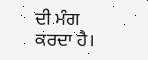ਦੀ ਮੰਗ ਕਰਦਾ ਹੈ।